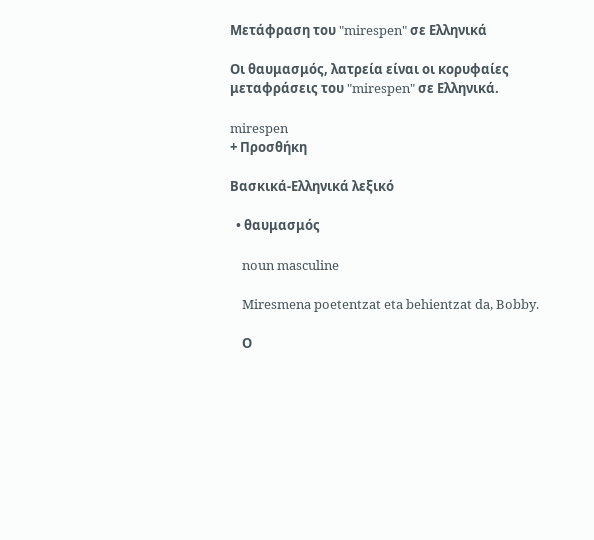Μετάφραση του "mirespen" σε Ελληνικά

Οι θαυμασμός, λατρεία είναι οι κορυφαίες μεταφράσεις του "mirespen" σε Ελληνικά.

mirespen
+ Προσθήκη

Βασκικά-Ελληνικά λεξικό

  • θαυμασμός

    noun masculine

    Miresmena poetentzat eta behientzat da, Bobby.

    Ο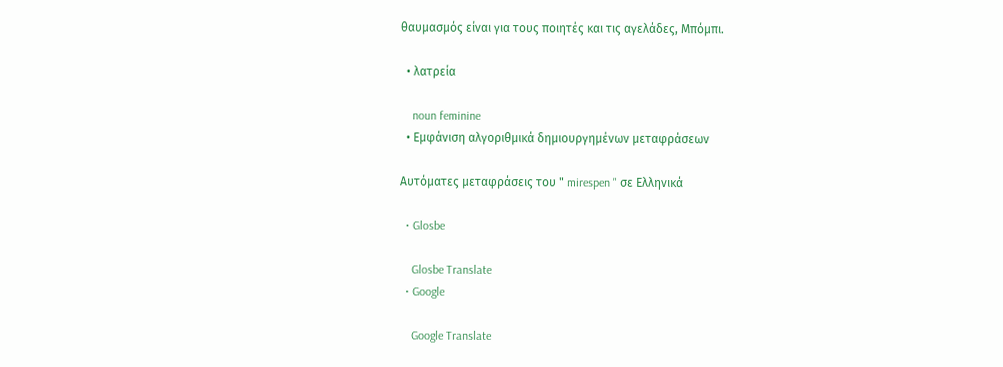θαυμασμός είναι για τους ποιητές και τις αγελάδες, Μπόμπι.

  • λατρεία

    noun feminine
  • Εμφάνιση αλγοριθμικά δημιουργημένων μεταφράσεων

Αυτόματες μεταφράσεις του " mirespen " σε Ελληνικά

  • Glosbe

    Glosbe Translate
  • Google

    Google Translate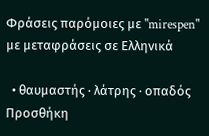Φράσεις παρόμοιες με "mirespen" με μεταφράσεις σε Ελληνικά

  • θαυμαστής · λάτρης · οπαδός
Προσθήκη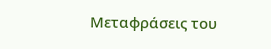Μεταφράσεις του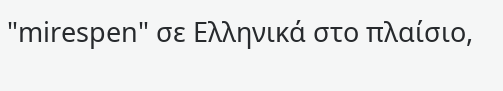"mirespen" σε Ελληνικά στο πλαίσιο,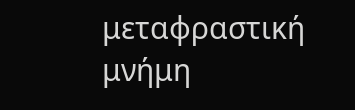μεταφραστική μνήμη